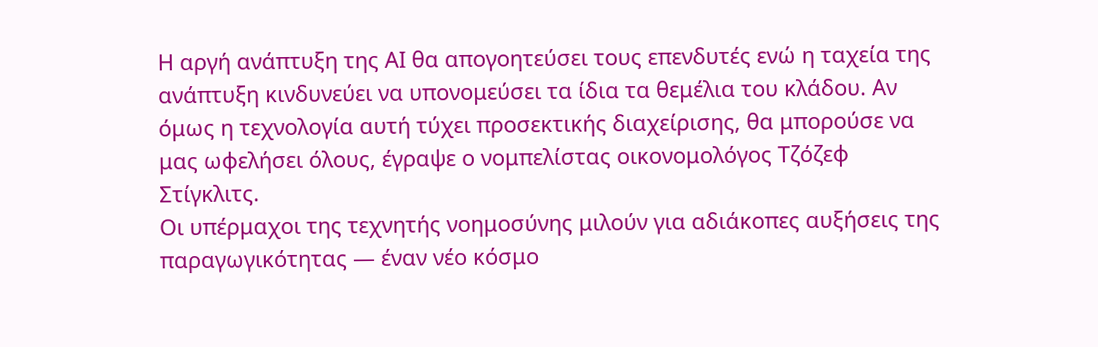Η αργή ανάπτυξη της ΑΙ θα απογοητεύσει τους επενδυτές ενώ η ταχεία της ανάπτυξη κινδυνεύει να υπονομεύσει τα ίδια τα θεμέλια του κλάδου. Αν όμως η τεχνολογία αυτή τύχει προσεκτικής διαχείρισης, θα μπορούσε να μας ωφελήσει όλους, έγραψε ο νομπελίστας οικονομολόγος Τζόζεφ Στίγκλιτς.
Οι υπέρμαχοι της τεχνητής νοημοσύνης μιλούν για αδιάκοπες αυξήσεις της παραγωγικότητας — έναν νέο κόσμο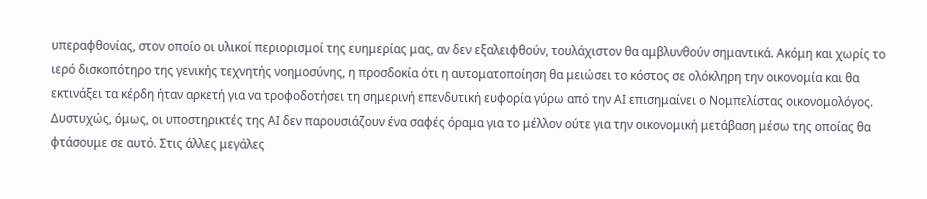υπεραφθονίας, στον οποίο οι υλικοί περιορισμοί της ευημερίας μας, αν δεν εξαλειφθούν, τουλάχιστον θα αμβλυνθούν σημαντικά. Ακόμη και χωρίς το ιερό δισκοπότηρο της γενικής τεχνητής νοημοσύνης, η προσδοκία ότι η αυτοματοποίηση θα μειώσει το κόστος σε ολόκληρη την οικονομία και θα εκτινάξει τα κέρδη ήταν αρκετή για να τροφοδοτήσει τη σημερινή επενδυτική ευφορία γύρω από την ΑΙ επισημαίνει ο Νομπελίστας οικονομολόγος.
Δυστυχώς, όμως, οι υποστηρικτές της ΑΙ δεν παρουσιάζουν ένα σαφές όραμα για το μέλλον ούτε για την οικονομική μετάβαση μέσω της οποίας θα φτάσουμε σε αυτό. Στις άλλες μεγάλες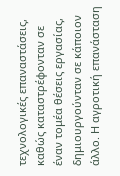τεχνολογικές επαναστάσεις, καθώς καταστρέφονταν σε έναν τομέα θέσεις εργασίας, δημιουργούνταν σε κάποιον άλλο. Η αγροτική επανάσταση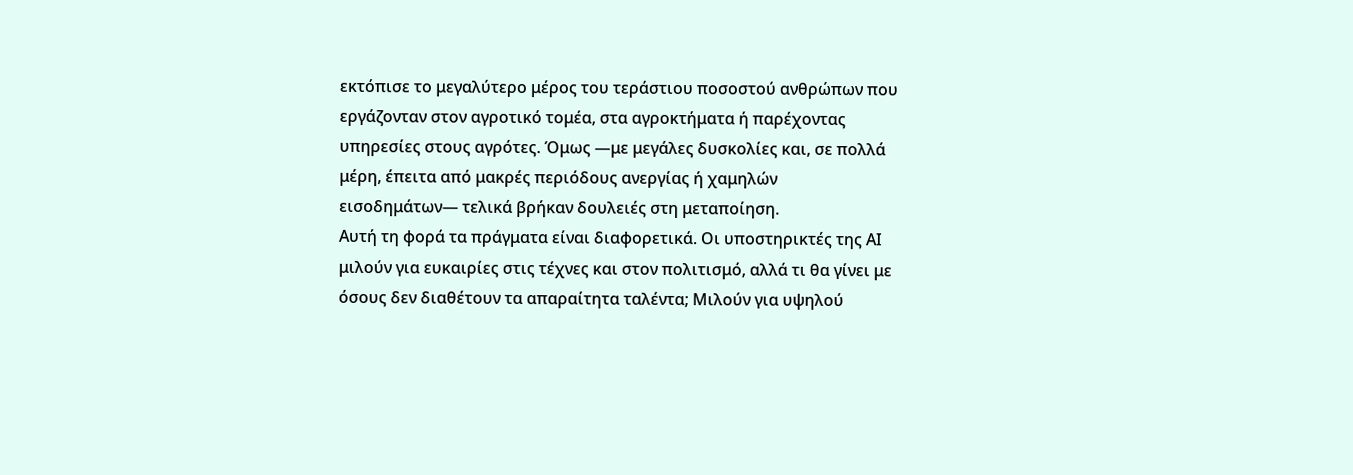εκτόπισε το μεγαλύτερο μέρος του τεράστιου ποσοστού ανθρώπων που εργάζονταν στον αγροτικό τομέα, στα αγροκτήματα ή παρέχοντας υπηρεσίες στους αγρότες. Όμως —με μεγάλες δυσκολίες και, σε πολλά μέρη, έπειτα από μακρές περιόδους ανεργίας ή χαμηλών εισοδημάτων— τελικά βρήκαν δουλειές στη μεταποίηση.
Αυτή τη φορά τα πράγματα είναι διαφορετικά. Οι υποστηρικτές της ΑΙ μιλούν για ευκαιρίες στις τέχνες και στον πολιτισμό, αλλά τι θα γίνει με όσους δεν διαθέτουν τα απαραίτητα ταλέντα; Μιλούν για υψηλού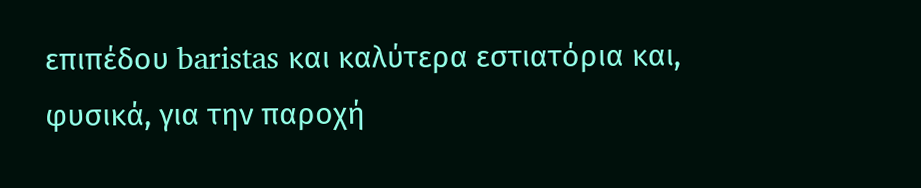επιπέδου baristas και καλύτερα εστιατόρια και, φυσικά, για την παροχή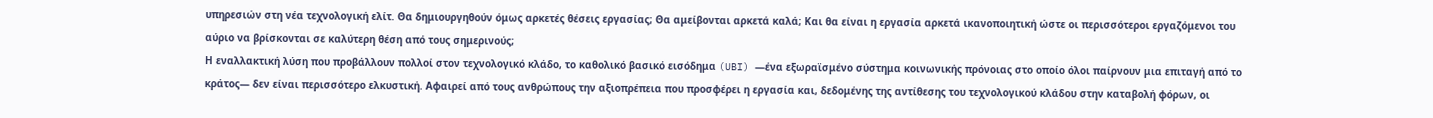υπηρεσιών στη νέα τεχνολογική ελίτ. Θα δημιουργηθούν όμως αρκετές θέσεις εργασίας; Θα αμείβονται αρκετά καλά; Και θα είναι η εργασία αρκετά ικανοποιητική ώστε οι περισσότεροι εργαζόμενοι του αύριο να βρίσκονται σε καλύτερη θέση από τους σημερινούς;
Η εναλλακτική λύση που προβάλλουν πολλοί στον τεχνολογικό κλάδο, το καθολικό βασικό εισόδημα (UBI) —ένα εξωραϊσμένο σύστημα κοινωνικής πρόνοιας στο οποίο όλοι παίρνουν μια επιταγή από το κράτος— δεν είναι περισσότερο ελκυστική. Αφαιρεί από τους ανθρώπους την αξιοπρέπεια που προσφέρει η εργασία και, δεδομένης της αντίθεσης του τεχνολογικού κλάδου στην καταβολή φόρων, οι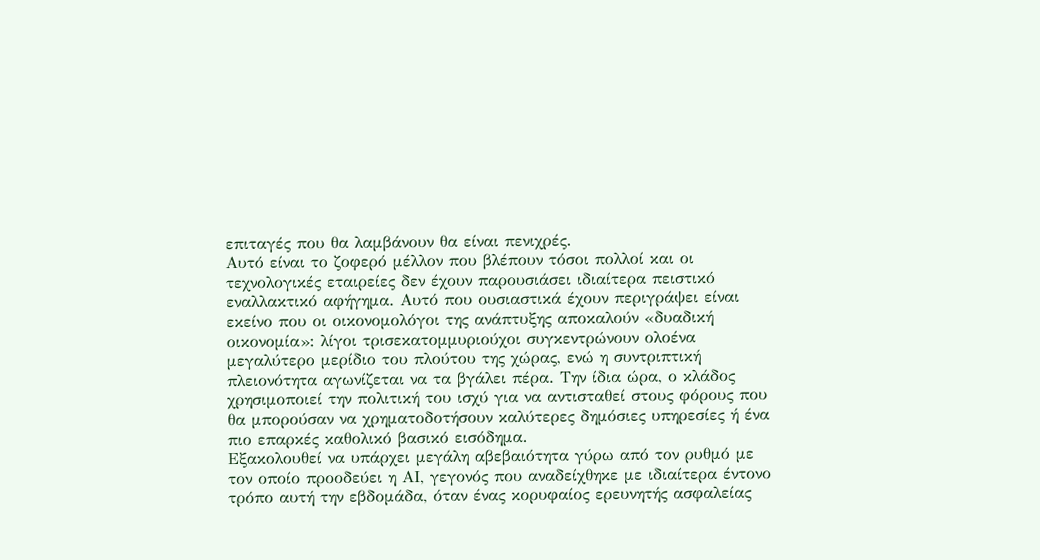επιταγές που θα λαμβάνουν θα είναι πενιχρές.
Αυτό είναι το ζοφερό μέλλον που βλέπουν τόσοι πολλοί και οι τεχνολογικές εταιρείες δεν έχουν παρουσιάσει ιδιαίτερα πειστικό εναλλακτικό αφήγημα. Αυτό που ουσιαστικά έχουν περιγράψει είναι εκείνο που οι οικονομολόγοι της ανάπτυξης αποκαλούν «δυαδική οικονομία»: λίγοι τρισεκατομμυριούχοι συγκεντρώνουν ολοένα μεγαλύτερο μερίδιο του πλούτου της χώρας, ενώ η συντριπτική πλειονότητα αγωνίζεται να τα βγάλει πέρα. Την ίδια ώρα, ο κλάδος χρησιμοποιεί την πολιτική του ισχύ για να αντισταθεί στους φόρους που θα μπορούσαν να χρηματοδοτήσουν καλύτερες δημόσιες υπηρεσίες ή ένα πιο επαρκές καθολικό βασικό εισόδημα.
Εξακολουθεί να υπάρχει μεγάλη αβεβαιότητα γύρω από τον ρυθμό με τον οποίο προοδεύει η ΑΙ, γεγονός που αναδείχθηκε με ιδιαίτερα έντονο τρόπο αυτή την εβδομάδα, όταν ένας κορυφαίος ερευνητής ασφαλείας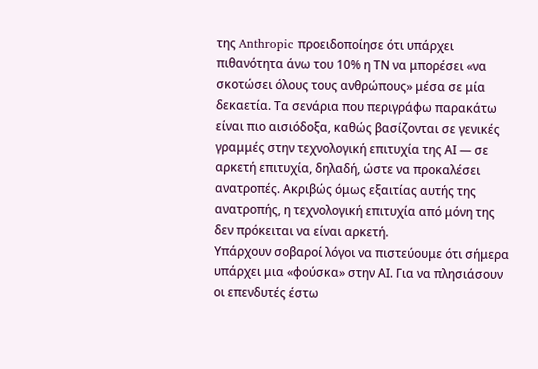της Anthropic προειδοποίησε ότι υπάρχει πιθανότητα άνω του 10% η ΤΝ να μπορέσει «να σκοτώσει όλους τους ανθρώπους» μέσα σε μία δεκαετία. Τα σενάρια που περιγράφω παρακάτω είναι πιο αισιόδοξα, καθώς βασίζονται σε γενικές γραμμές στην τεχνολογική επιτυχία της ΑΙ — σε αρκετή επιτυχία, δηλαδή, ώστε να προκαλέσει ανατροπές. Ακριβώς όμως εξαιτίας αυτής της ανατροπής, η τεχνολογική επιτυχία από μόνη της δεν πρόκειται να είναι αρκετή.
Υπάρχουν σοβαροί λόγοι να πιστεύουμε ότι σήμερα υπάρχει μια «φούσκα» στην ΑΙ. Για να πλησιάσουν οι επενδυτές έστω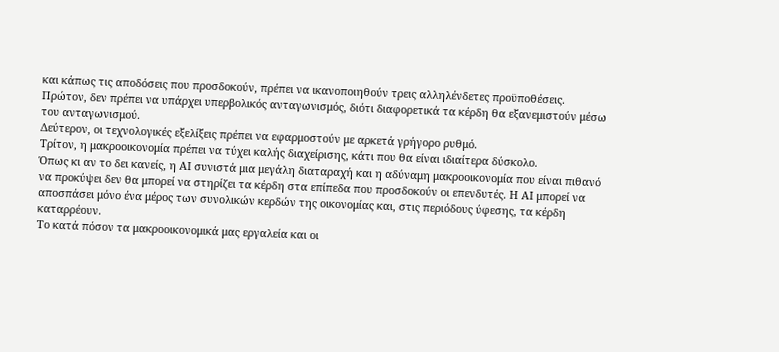και κάπως τις αποδόσεις που προσδοκούν, πρέπει να ικανοποιηθούν τρεις αλληλένδετες προϋποθέσεις.
Πρώτον, δεν πρέπει να υπάρχει υπερβολικός ανταγωνισμός, διότι διαφορετικά τα κέρδη θα εξανεμιστούν μέσω του ανταγωνισμού.
Δεύτερον, οι τεχνολογικές εξελίξεις πρέπει να εφαρμοστούν με αρκετά γρήγορο ρυθμό.
Τρίτον, η μακροοικονομία πρέπει να τύχει καλής διαχείρισης, κάτι που θα είναι ιδιαίτερα δύσκολο.
Όπως κι αν το δει κανείς, η ΑΙ συνιστά μια μεγάλη διαταραχή και η αδύναμη μακροοικονομία που είναι πιθανό να προκύψει δεν θα μπορεί να στηρίζει τα κέρδη στα επίπεδα που προσδοκούν οι επενδυτές. Η ΑΙ μπορεί να αποσπάσει μόνο ένα μέρος των συνολικών κερδών της οικονομίας και, στις περιόδους ύφεσης, τα κέρδη καταρρέουν.
Το κατά πόσον τα μακροοικονομικά μας εργαλεία και οι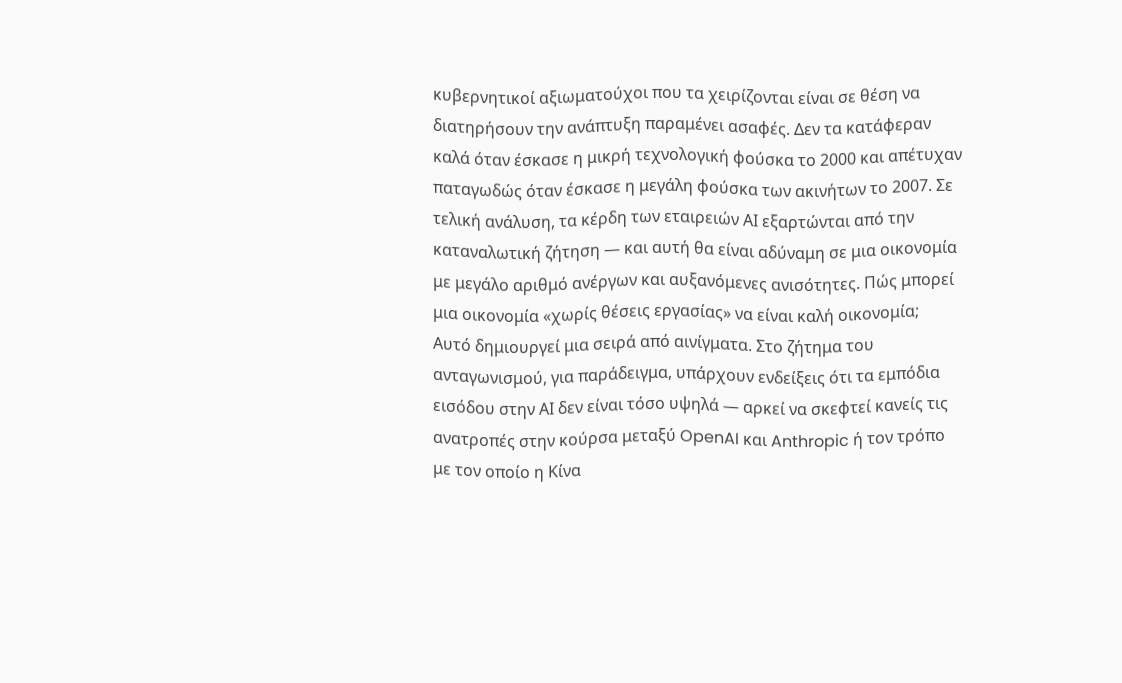κυβερνητικοί αξιωματούχοι που τα χειρίζονται είναι σε θέση να διατηρήσουν την ανάπτυξη παραμένει ασαφές. Δεν τα κατάφεραν καλά όταν έσκασε η μικρή τεχνολογική φούσκα το 2000 και απέτυχαν παταγωδώς όταν έσκασε η μεγάλη φούσκα των ακινήτων το 2007. Σε τελική ανάλυση, τα κέρδη των εταιρειών ΑΙ εξαρτώνται από την καταναλωτική ζήτηση — και αυτή θα είναι αδύναμη σε μια οικονομία με μεγάλο αριθμό ανέργων και αυξανόμενες ανισότητες. Πώς μπορεί μια οικονομία «χωρίς θέσεις εργασίας» να είναι καλή οικονομία;
Αυτό δημιουργεί μια σειρά από αινίγματα. Στο ζήτημα του ανταγωνισμού, για παράδειγμα, υπάρχουν ενδείξεις ότι τα εμπόδια εισόδου στην ΑΙ δεν είναι τόσο υψηλά — αρκεί να σκεφτεί κανείς τις ανατροπές στην κούρσα μεταξύ OpenAI και Anthropic ή τον τρόπο με τον οποίο η Κίνα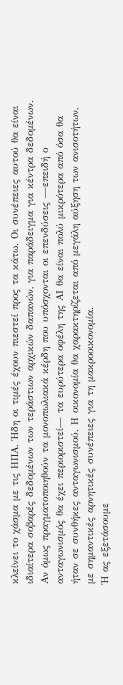κλείνει το χάσμα με τις ΗΠΑ. Ήδη οι τιμές έχουν πιεστεί προς τα κάτω. Οι συνέπειες αυτού θα είναι ιδιαίτερα σοβαρές δεδομένων των τεράστιων αρχικών δαπανών, για παράδειγμα για κέντρα δεδομένων.
Αν όμως πραγματοποιηθούν τα μονοπωλιακά κέρδη που υπόσχονται οι επενδύσεις —επειδή ο ανταγωνισμός θα έχει περιοριστεί— τα ευρύτερα οφέλη της ΑΙ θα είναι πολύ μικρότερα από όσα θα ήταν σε συνθήκες ανταγωνισμού. Η οικονομία θα χαρακτηρίζεται από μεγάλη αύξηση των ανισοτήτων, με σημαντικές αρνητικές συνέπειες για τη μακροοικονομία.
Ή ας εξετάσουμε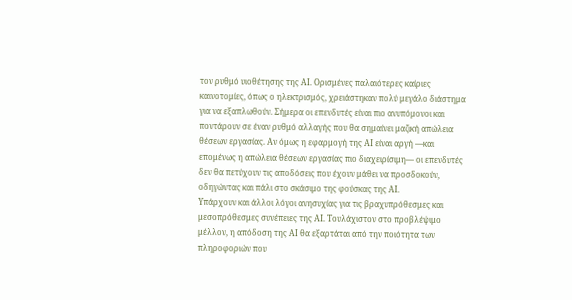τον ρυθμό υιοθέτησης της ΑΙ. Ορισμένες παλαιότερες καίριες καινοτομίες, όπως ο ηλεκτρισμός, χρειάστηκαν πολύ μεγάλο διάστημα για να εξαπλωθούν. Σήμερα οι επενδυτές είναι πιο ανυπόμονοι και ποντάρουν σε έναν ρυθμό αλλαγής που θα σημαίνει μαζική απώλεια θέσεων εργασίας. Αν όμως η εφαρμογή της ΑΙ είναι αργή —και επομένως η απώλεια θέσεων εργασίας πιο διαχειρίσιμη— οι επενδυτές δεν θα πετύχουν τις αποδόσεις που έχουν μάθει να προσδοκούν, οδηγώντας και πάλι στο σκάσιμο της φούσκας της ΑΙ.
Υπάρχουν και άλλοι λόγοι ανησυχίας για τις βραχυπρόθεσμες και μεσοπρόθεσμες συνέπειες της ΑΙ. Τουλάχιστον στο προβλέψιμο μέλλον, η απόδοση της ΑΙ θα εξαρτάται από την ποιότητα των πληροφοριών που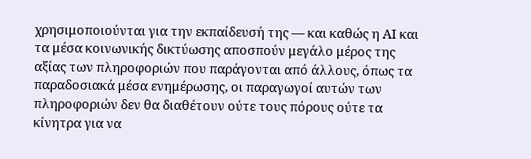χρησιμοποιούνται για την εκπαίδευσή της — και καθώς η ΑΙ και τα μέσα κοινωνικής δικτύωσης αποσπούν μεγάλο μέρος της αξίας των πληροφοριών που παράγονται από άλλους, όπως τα παραδοσιακά μέσα ενημέρωσης, οι παραγωγοί αυτών των πληροφοριών δεν θα διαθέτουν ούτε τους πόρους ούτε τα κίνητρα για να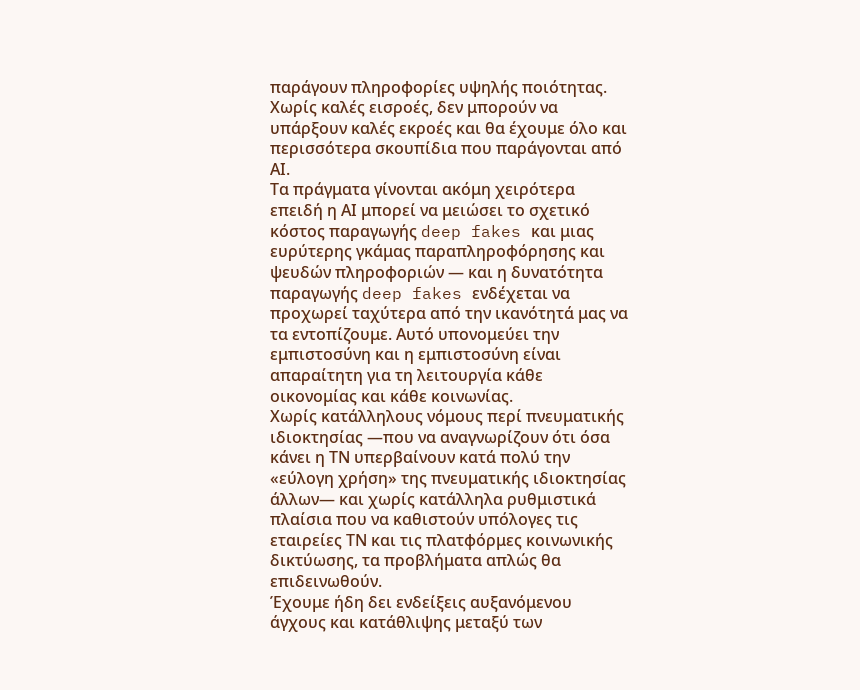παράγουν πληροφορίες υψηλής ποιότητας. Χωρίς καλές εισροές, δεν μπορούν να υπάρξουν καλές εκροές και θα έχουμε όλο και περισσότερα σκουπίδια που παράγονται από ΑΙ.
Τα πράγματα γίνονται ακόμη χειρότερα επειδή η ΑΙ μπορεί να μειώσει το σχετικό κόστος παραγωγής deep fakes και μιας ευρύτερης γκάμας παραπληροφόρησης και ψευδών πληροφοριών — και η δυνατότητα παραγωγής deep fakes ενδέχεται να προχωρεί ταχύτερα από την ικανότητά μας να τα εντοπίζουμε. Αυτό υπονομεύει την εμπιστοσύνη και η εμπιστοσύνη είναι απαραίτητη για τη λειτουργία κάθε οικονομίας και κάθε κοινωνίας.
Χωρίς κατάλληλους νόμους περί πνευματικής ιδιοκτησίας —που να αναγνωρίζουν ότι όσα κάνει η ΤΝ υπερβαίνουν κατά πολύ την «εύλογη χρήση» της πνευματικής ιδιοκτησίας άλλων— και χωρίς κατάλληλα ρυθμιστικά πλαίσια που να καθιστούν υπόλογες τις εταιρείες ΤΝ και τις πλατφόρμες κοινωνικής δικτύωσης, τα προβλήματα απλώς θα επιδεινωθούν.
Έχουμε ήδη δει ενδείξεις αυξανόμενου άγχους και κατάθλιψης μεταξύ των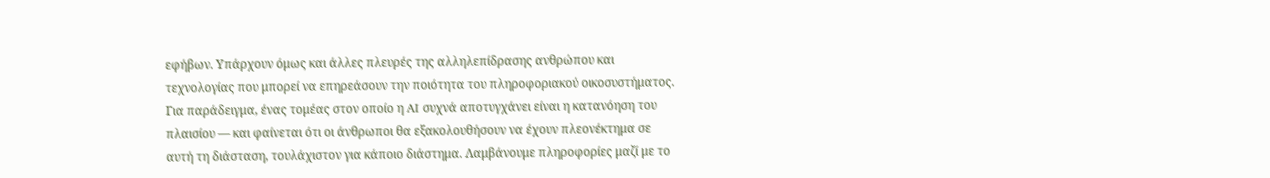εφήβων. Υπάρχουν όμως και άλλες πλευρές της αλληλεπίδρασης ανθρώπου και τεχνολογίας που μπορεί να επηρεάσουν την ποιότητα του πληροφοριακού οικοσυστήματος.
Για παράδειγμα, ένας τομέας στον οποίο η AI συχνά αποτυγχάνει είναι η κατανόηση του πλαισίου — και φαίνεται ότι οι άνθρωποι θα εξακολουθήσουν να έχουν πλεονέκτημα σε αυτή τη διάσταση, τουλάχιστον για κάποιο διάστημα. Λαμβάνουμε πληροφορίες μαζί με το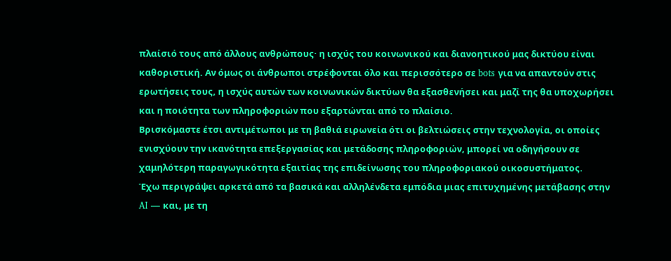πλαίσιό τους από άλλους ανθρώπους· η ισχύς του κοινωνικού και διανοητικού μας δικτύου είναι καθοριστική. Αν όμως οι άνθρωποι στρέφονται όλο και περισσότερο σε bots για να απαντούν στις ερωτήσεις τους, η ισχύς αυτών των κοινωνικών δικτύων θα εξασθενήσει και μαζί της θα υποχωρήσει και η ποιότητα των πληροφοριών που εξαρτώνται από το πλαίσιο.
Βρισκόμαστε έτσι αντιμέτωποι με τη βαθιά ειρωνεία ότι οι βελτιώσεις στην τεχνολογία, οι οποίες ενισχύουν την ικανότητα επεξεργασίας και μετάδοσης πληροφοριών, μπορεί να οδηγήσουν σε χαμηλότερη παραγωγικότητα εξαιτίας της επιδείνωσης του πληροφοριακού οικοσυστήματος.
Έχω περιγράψει αρκετά από τα βασικά και αλληλένδετα εμπόδια μιας επιτυχημένης μετάβασης στην AI — και, με τη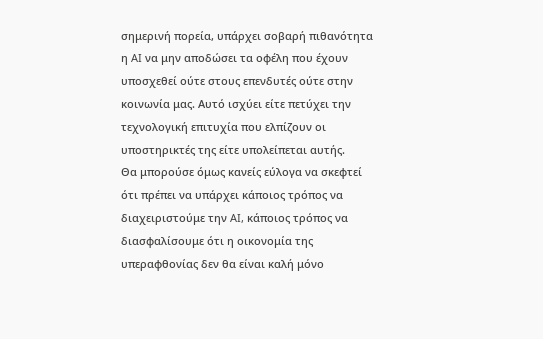σημερινή πορεία, υπάρχει σοβαρή πιθανότητα η AI να μην αποδώσει τα οφέλη που έχουν υποσχεθεί ούτε στους επενδυτές ούτε στην κοινωνία μας. Αυτό ισχύει είτε πετύχει την τεχνολογική επιτυχία που ελπίζουν οι υποστηρικτές της είτε υπολείπεται αυτής.
Θα μπορούσε όμως κανείς εύλογα να σκεφτεί ότι πρέπει να υπάρχει κάποιος τρόπος να διαχειριστούμε την AI, κάποιος τρόπος να διασφαλίσουμε ότι η οικονομία της υπεραφθονίας δεν θα είναι καλή μόνο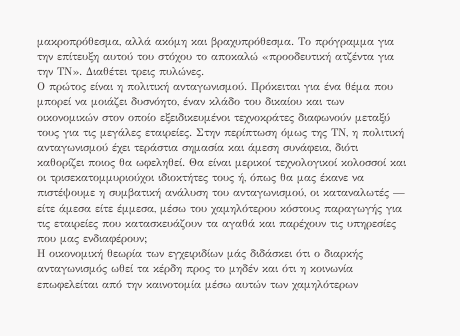μακροπρόθεσμα, αλλά ακόμη και βραχυπρόθεσμα. Το πρόγραμμα για την επίτευξη αυτού του στόχου το αποκαλώ «προοδευτική ατζέντα για την ΤΝ». Διαθέτει τρεις πυλώνες.
Ο πρώτος είναι η πολιτική ανταγωνισμού. Πρόκειται για ένα θέμα που μπορεί να μοιάζει δυσνόητο, έναν κλάδο του δικαίου και των οικονομικών στον οποίο εξειδικευμένοι τεχνοκράτες διαφωνούν μεταξύ τους για τις μεγάλες εταιρείες. Στην περίπτωση όμως της ΤΝ, η πολιτική ανταγωνισμού έχει τεράστια σημασία και άμεση συνάφεια, διότι καθορίζει ποιος θα ωφεληθεί. Θα είναι μερικοί τεχνολογικοί κολοσσοί και οι τρισεκατομμυριούχοι ιδιοκτήτες τους ή, όπως θα μας έκανε να πιστέψουμε η συμβατική ανάλυση του ανταγωνισμού, οι καταναλωτές — είτε άμεσα είτε έμμεσα, μέσω του χαμηλότερου κόστους παραγωγής για τις εταιρείες που κατασκευάζουν τα αγαθά και παρέχουν τις υπηρεσίες που μας ενδιαφέρουν;
Η οικονομική θεωρία των εγχειριδίων μάς διδάσκει ότι ο διαρκής ανταγωνισμός ωθεί τα κέρδη προς το μηδέν και ότι η κοινωνία επωφελείται από την καινοτομία μέσω αυτών των χαμηλότερων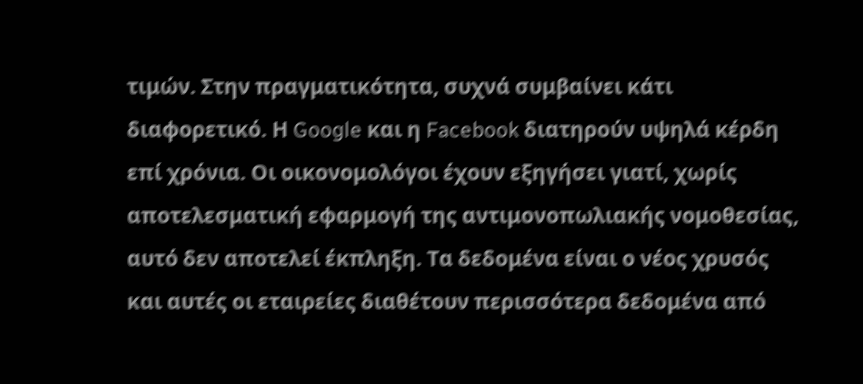τιμών. Στην πραγματικότητα, συχνά συμβαίνει κάτι διαφορετικό. Η Google και η Facebook διατηρούν υψηλά κέρδη επί χρόνια. Οι οικονομολόγοι έχουν εξηγήσει γιατί, χωρίς αποτελεσματική εφαρμογή της αντιμονοπωλιακής νομοθεσίας, αυτό δεν αποτελεί έκπληξη. Τα δεδομένα είναι ο νέος χρυσός και αυτές οι εταιρείες διαθέτουν περισσότερα δεδομένα από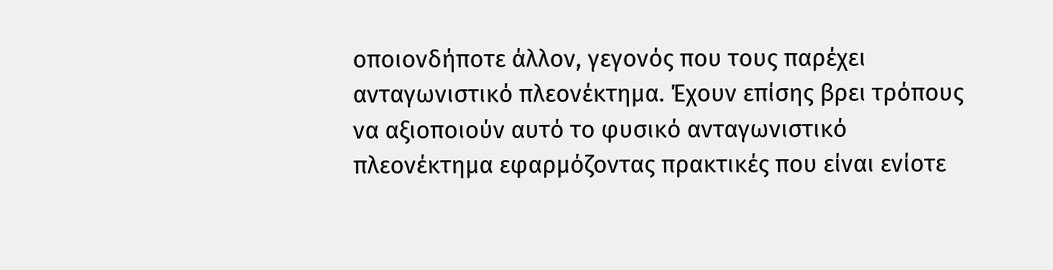οποιονδήποτε άλλον, γεγονός που τους παρέχει ανταγωνιστικό πλεονέκτημα. Έχουν επίσης βρει τρόπους να αξιοποιούν αυτό το φυσικό ανταγωνιστικό πλεονέκτημα εφαρμόζοντας πρακτικές που είναι ενίοτε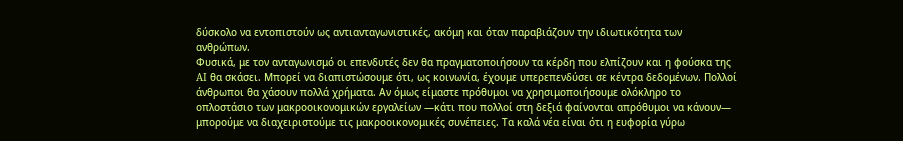δύσκολο να εντοπιστούν ως αντιανταγωνιστικές, ακόμη και όταν παραβιάζουν την ιδιωτικότητα των ανθρώπων.
Φυσικά, με τον ανταγωνισμό οι επενδυτές δεν θα πραγματοποιήσουν τα κέρδη που ελπίζουν και η φούσκα της AI θα σκάσει. Μπορεί να διαπιστώσουμε ότι, ως κοινωνία, έχουμε υπερεπενδύσει σε κέντρα δεδομένων. Πολλοί άνθρωποι θα χάσουν πολλά χρήματα. Αν όμως είμαστε πρόθυμοι να χρησιμοποιήσουμε ολόκληρο το οπλοστάσιο των μακροοικονομικών εργαλείων —κάτι που πολλοί στη δεξιά φαίνονται απρόθυμοι να κάνουν— μπορούμε να διαχειριστούμε τις μακροοικονομικές συνέπειες. Τα καλά νέα είναι ότι η ευφορία γύρω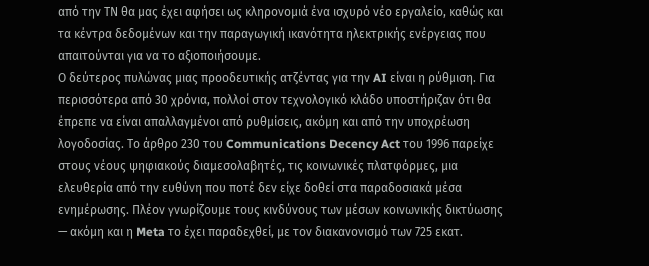από την ΤΝ θα μας έχει αφήσει ως κληρονομιά ένα ισχυρό νέο εργαλείο, καθώς και τα κέντρα δεδομένων και την παραγωγική ικανότητα ηλεκτρικής ενέργειας που απαιτούνται για να το αξιοποιήσουμε.
Ο δεύτερος πυλώνας μιας προοδευτικής ατζέντας για την AI είναι η ρύθμιση. Για περισσότερα από 30 χρόνια, πολλοί στον τεχνολογικό κλάδο υποστήριζαν ότι θα έπρεπε να είναι απαλλαγμένοι από ρυθμίσεις, ακόμη και από την υποχρέωση λογοδοσίας. Το άρθρο 230 του Communications Decency Act του 1996 παρείχε στους νέους ψηφιακούς διαμεσολαβητές, τις κοινωνικές πλατφόρμες, μια ελευθερία από την ευθύνη που ποτέ δεν είχε δοθεί στα παραδοσιακά μέσα ενημέρωσης. Πλέον γνωρίζουμε τους κινδύνους των μέσων κοινωνικής δικτύωσης — ακόμη και η Meta το έχει παραδεχθεί, με τον διακανονισμό των 725 εκατ.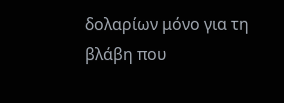δολαρίων μόνο για τη βλάβη που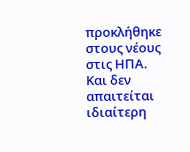προκλήθηκε στους νέους στις ΗΠΑ. Και δεν απαιτείται ιδιαίτερη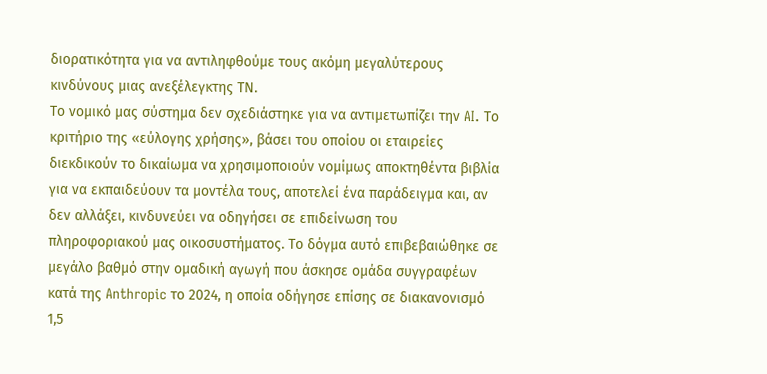διορατικότητα για να αντιληφθούμε τους ακόμη μεγαλύτερους κινδύνους μιας ανεξέλεγκτης ΤΝ.
Το νομικό μας σύστημα δεν σχεδιάστηκε για να αντιμετωπίζει την AI. Το κριτήριο της «εύλογης χρήσης», βάσει του οποίου οι εταιρείες διεκδικούν το δικαίωμα να χρησιμοποιούν νομίμως αποκτηθέντα βιβλία για να εκπαιδεύουν τα μοντέλα τους, αποτελεί ένα παράδειγμα και, αν δεν αλλάξει, κινδυνεύει να οδηγήσει σε επιδείνωση του πληροφοριακού μας οικοσυστήματος. Το δόγμα αυτό επιβεβαιώθηκε σε μεγάλο βαθμό στην ομαδική αγωγή που άσκησε ομάδα συγγραφέων κατά της Anthropic το 2024, η οποία οδήγησε επίσης σε διακανονισμό 1,5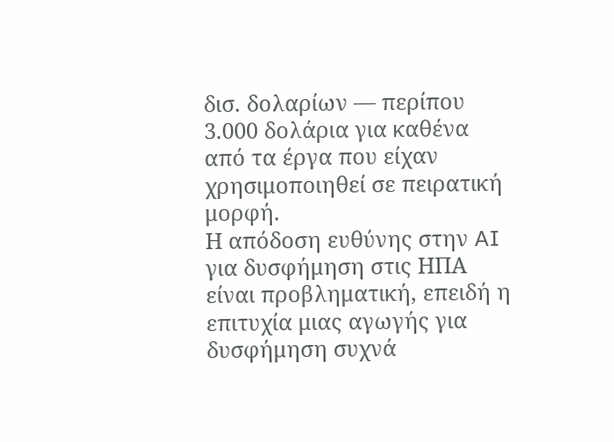δισ. δολαρίων — περίπου 3.000 δολάρια για καθένα από τα έργα που είχαν χρησιμοποιηθεί σε πειρατική μορφή.
Η απόδοση ευθύνης στην AI για δυσφήμηση στις ΗΠΑ είναι προβληματική, επειδή η επιτυχία μιας αγωγής για δυσφήμηση συχνά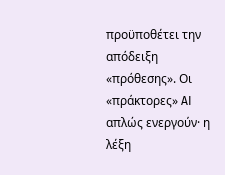προϋποθέτει την απόδειξη «πρόθεσης». Οι «πράκτορες» AI απλώς ενεργούν· η λέξη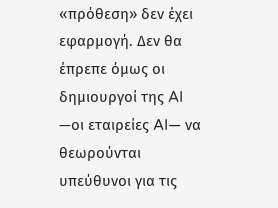«πρόθεση» δεν έχει εφαρμογή. Δεν θα έπρεπε όμως οι δημιουργοί της AI —οι εταιρείες AI— να θεωρούνται υπεύθυνοι για τις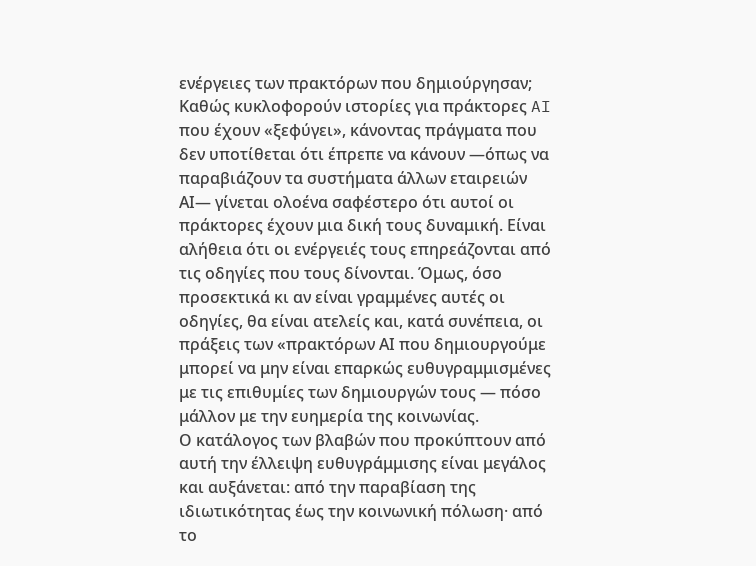ενέργειες των πρακτόρων που δημιούργησαν;
Καθώς κυκλοφορούν ιστορίες για πράκτορες AI που έχουν «ξεφύγει», κάνοντας πράγματα που δεν υποτίθεται ότι έπρεπε να κάνουν —όπως να παραβιάζουν τα συστήματα άλλων εταιρειών ΑΙ— γίνεται ολοένα σαφέστερο ότι αυτοί οι πράκτορες έχουν μια δική τους δυναμική. Είναι αλήθεια ότι οι ενέργειές τους επηρεάζονται από τις οδηγίες που τους δίνονται. Όμως, όσο προσεκτικά κι αν είναι γραμμένες αυτές οι οδηγίες, θα είναι ατελείς και, κατά συνέπεια, οι πράξεις των «πρακτόρων ΑΙ που δημιουργούμε μπορεί να μην είναι επαρκώς ευθυγραμμισμένες με τις επιθυμίες των δημιουργών τους — πόσο μάλλον με την ευημερία της κοινωνίας.
Ο κατάλογος των βλαβών που προκύπτουν από αυτή την έλλειψη ευθυγράμμισης είναι μεγάλος και αυξάνεται: από την παραβίαση της ιδιωτικότητας έως την κοινωνική πόλωση· από το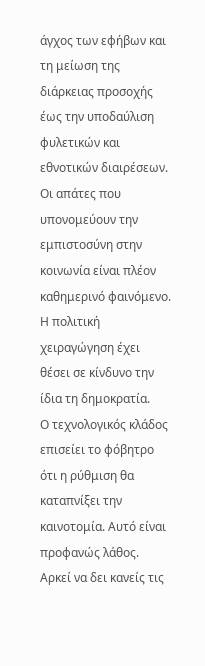άγχος των εφήβων και τη μείωση της διάρκειας προσοχής έως την υποδαύλιση φυλετικών και εθνοτικών διαιρέσεων. Οι απάτες που υπονομεύουν την εμπιστοσύνη στην κοινωνία είναι πλέον καθημερινό φαινόμενο. Η πολιτική χειραγώγηση έχει θέσει σε κίνδυνο την ίδια τη δημοκρατία.
Ο τεχνολογικός κλάδος επισείει το φόβητρο ότι η ρύθμιση θα καταπνίξει την καινοτομία. Αυτό είναι προφανώς λάθος. Αρκεί να δει κανείς τις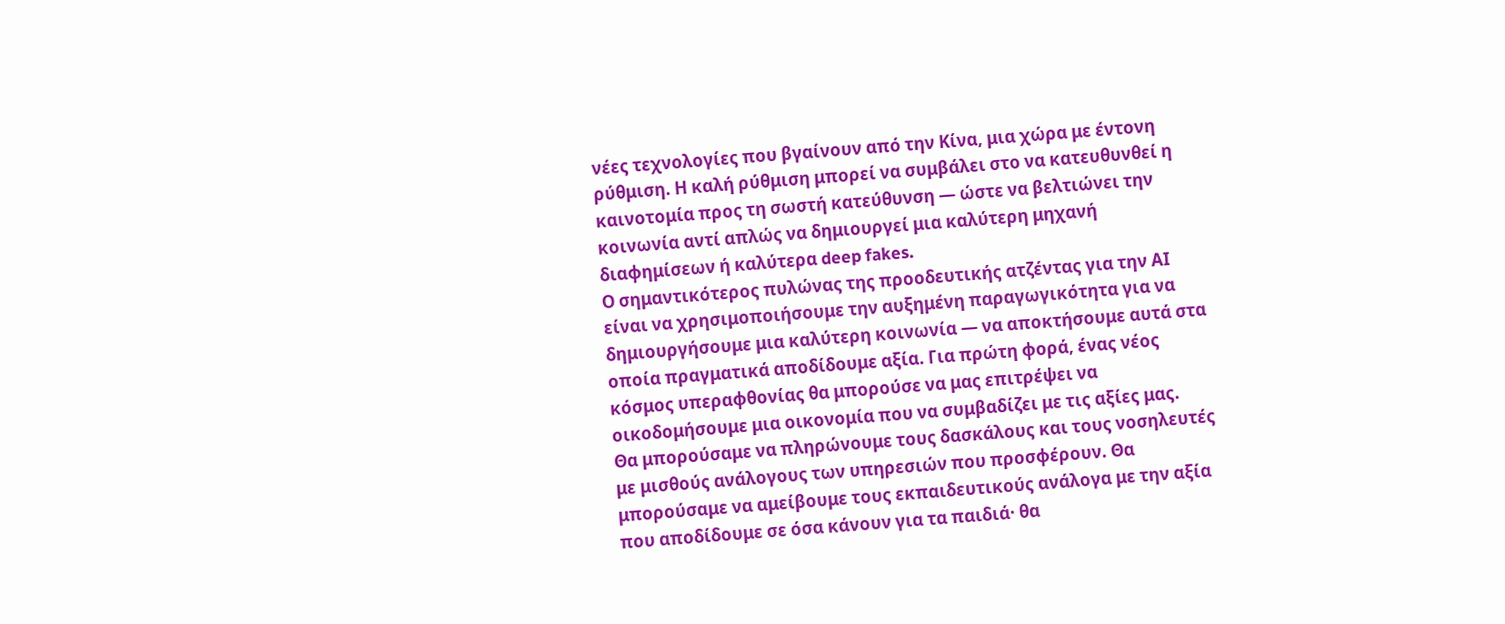νέες τεχνολογίες που βγαίνουν από την Κίνα, μια χώρα με έντονη ρύθμιση. Η καλή ρύθμιση μπορεί να συμβάλει στο να κατευθυνθεί η καινοτομία προς τη σωστή κατεύθυνση — ώστε να βελτιώνει την κοινωνία αντί απλώς να δημιουργεί μια καλύτερη μηχανή διαφημίσεων ή καλύτερα deep fakes.
Ο σημαντικότερος πυλώνας της προοδευτικής ατζέντας για την ΑΙ είναι να χρησιμοποιήσουμε την αυξημένη παραγωγικότητα για να δημιουργήσουμε μια καλύτερη κοινωνία — να αποκτήσουμε αυτά στα οποία πραγματικά αποδίδουμε αξία. Για πρώτη φορά, ένας νέος κόσμος υπεραφθονίας θα μπορούσε να μας επιτρέψει να οικοδομήσουμε μια οικονομία που να συμβαδίζει με τις αξίες μας.
Θα μπορούσαμε να πληρώνουμε τους δασκάλους και τους νοσηλευτές με μισθούς ανάλογους των υπηρεσιών που προσφέρουν. Θα μπορούσαμε να αμείβουμε τους εκπαιδευτικούς ανάλογα με την αξία που αποδίδουμε σε όσα κάνουν για τα παιδιά· θα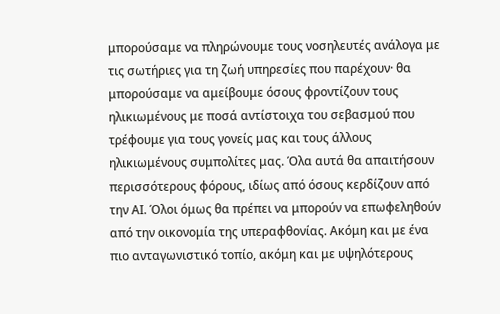μπορούσαμε να πληρώνουμε τους νοσηλευτές ανάλογα με τις σωτήριες για τη ζωή υπηρεσίες που παρέχουν· θα μπορούσαμε να αμείβουμε όσους φροντίζουν τους ηλικιωμένους με ποσά αντίστοιχα του σεβασμού που τρέφουμε για τους γονείς μας και τους άλλους ηλικιωμένους συμπολίτες μας. Όλα αυτά θα απαιτήσουν περισσότερους φόρους, ιδίως από όσους κερδίζουν από την ΑΙ. Όλοι όμως θα πρέπει να μπορούν να επωφεληθούν από την οικονομία της υπεραφθονίας. Ακόμη και με ένα πιο ανταγωνιστικό τοπίο, ακόμη και με υψηλότερους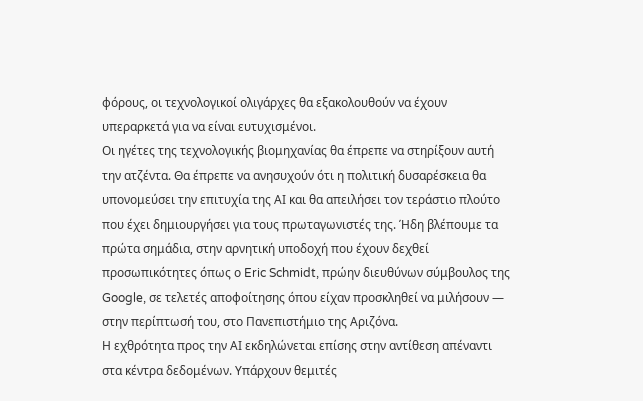φόρους, οι τεχνολογικοί ολιγάρχες θα εξακολουθούν να έχουν υπεραρκετά για να είναι ευτυχισμένοι.
Οι ηγέτες της τεχνολογικής βιομηχανίας θα έπρεπε να στηρίξουν αυτή την ατζέντα. Θα έπρεπε να ανησυχούν ότι η πολιτική δυσαρέσκεια θα υπονομεύσει την επιτυχία της ΑΙ και θα απειλήσει τον τεράστιο πλούτο που έχει δημιουργήσει για τους πρωταγωνιστές της. Ήδη βλέπουμε τα πρώτα σημάδια, στην αρνητική υποδοχή που έχουν δεχθεί προσωπικότητες όπως ο Eric Schmidt, πρώην διευθύνων σύμβουλος της Google, σε τελετές αποφοίτησης όπου είχαν προσκληθεί να μιλήσουν — στην περίπτωσή του, στο Πανεπιστήμιο της Αριζόνα.
Η εχθρότητα προς την ΑΙ εκδηλώνεται επίσης στην αντίθεση απέναντι στα κέντρα δεδομένων. Υπάρχουν θεμιτές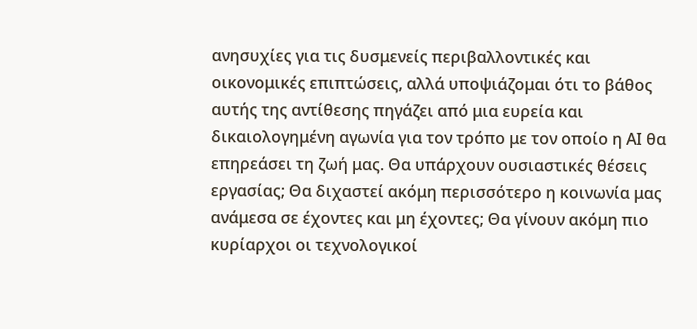ανησυχίες για τις δυσμενείς περιβαλλοντικές και οικονομικές επιπτώσεις, αλλά υποψιάζομαι ότι το βάθος αυτής της αντίθεσης πηγάζει από μια ευρεία και δικαιολογημένη αγωνία για τον τρόπο με τον οποίο η ΑΙ θα επηρεάσει τη ζωή μας. Θα υπάρχουν ουσιαστικές θέσεις εργασίας; Θα διχαστεί ακόμη περισσότερο η κοινωνία μας ανάμεσα σε έχοντες και μη έχοντες; Θα γίνουν ακόμη πιο κυρίαρχοι οι τεχνολογικοί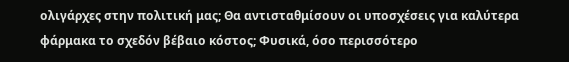ολιγάρχες στην πολιτική μας; Θα αντισταθμίσουν οι υποσχέσεις για καλύτερα φάρμακα το σχεδόν βέβαιο κόστος; Φυσικά, όσο περισσότερο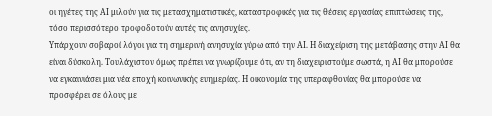οι ηγέτες της ΑΙ μιλούν για τις μετασχηματιστικές, καταστροφικές για τις θέσεις εργασίας επιπτώσεις της, τόσο περισσότερο τροφοδοτούν αυτές τις ανησυχίες.
Υπάρχουν σοβαροί λόγοι για τη σημερινή ανησυχία γύρω από την ΑΙ. Η διαχείριση της μετάβασης στην ΑΙ θα είναι δύσκολη. Τουλάχιστον όμως πρέπει να γνωρίζουμε ότι, αν τη διαχειριστούμε σωστά, η ΑΙ θα μπορούσε να εγκαινιάσει μια νέα εποχή κοινωνικής ευημερίας. Η οικονομία της υπεραφθονίας θα μπορούσε να προσφέρει σε όλους με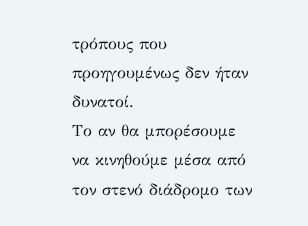τρόπους που προηγουμένως δεν ήταν δυνατοί.
Το αν θα μπορέσουμε να κινηθούμε μέσα από τον στενό διάδρομο των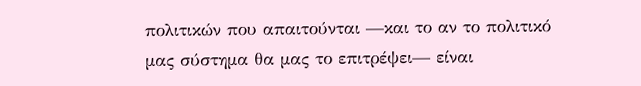πολιτικών που απαιτούνται —και το αν το πολιτικό μας σύστημα θα μας το επιτρέψει— είναι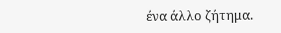ένα άλλο ζήτημα.